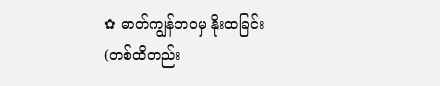✿ ဓာတ်ကျွန်ဘဝမှ နိုးထခြင်း
(တစ်ထိတည်း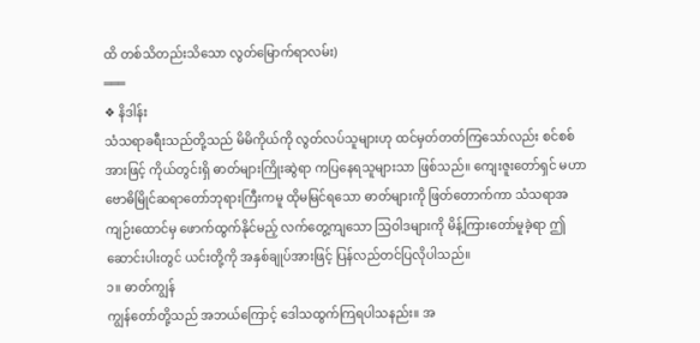ထိ တစ်သိတည်းသိသော လွတ်မြောက်ရာလမ်း)
═══
❖ နိဒါန်း
သံသရာခရီးသည်တို့သည် မိမိကိုယ်ကို လွတ်လပ်သူများဟု ထင်မှတ်တတ်ကြသော်လည်း စင်စစ်အားဖြင့် ကိုယ်တွင်းရှိ ဓာတ်များကြိုးဆွဲရာ ကပြနေရသူများသာ ဖြစ်သည်။ ကျေးဇူးတော်ရှင် မဟာဗောဓိမြိုင်ဆရာတော်ဘုရားကြီးကမူ ထိုမမြင်ရသော ဓာတ်များကို ဖြတ်တောက်ကာ သံသရာအကျဉ်းထောင်မှ ဖောက်ထွက်နိုင်မည့် လက်တွေ့ကျသော သြဝါဒများကို မိန့်ကြားတော်မူခဲ့ရာ ဤဆောင်းပါးတွင် ယင်းတို့ကို အနှစ်ချုပ်အားဖြင့် ပြန်လည်တင်ပြလိုပါသည်။
၁။ ဓာတ်ကျွန်
ကျွန်တော်တို့သည် အဘယ်ကြောင့် ဒေါသထွက်ကြရပါသနည်း။ အ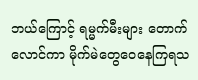ဘယ်ကြောင့် ရမ္မက်မီးများ တောက်လောင်ကာ မိုက်မဲတွေဝေနေကြရသ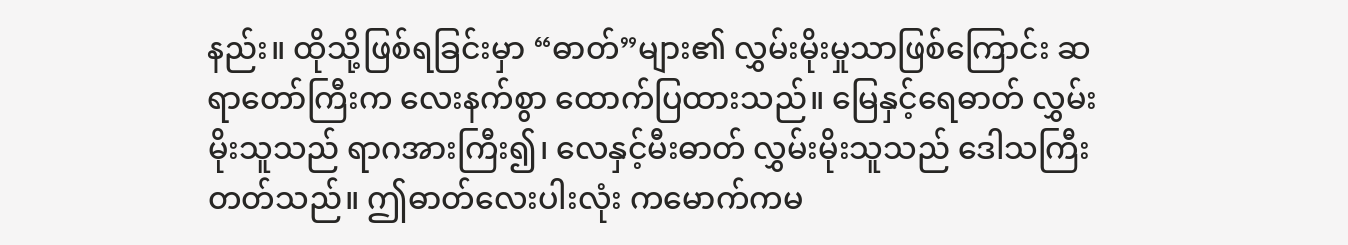နည်း။ ထိုသို့ဖြစ်ရခြင်းမှာ “ဓာတ်”များ၏ လွှမ်းမိုးမှုသာဖြစ်ကြောင်း ဆရာတော်ကြီးက လေးနက်စွာ ထောက်ပြထားသည်။ မြေနှင့်ရေဓာတ် လွှမ်းမိုးသူသည် ရာဂအားကြီး၍၊ လေနှင့်မီးဓာတ် လွှမ်းမိုးသူသည် ဒေါသကြီးတတ်သည်။ ဤဓာတ်လေးပါးလုံး ကမောက်ကမ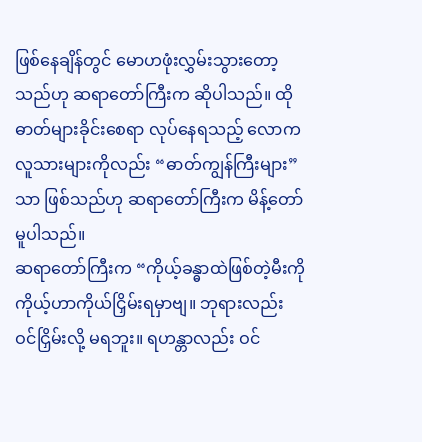ဖြစ်နေချိန်တွင် မောဟဖုံးလွှမ်းသွားတော့သည်ဟု ဆရာတော်ကြီးက ဆိုပါသည်။ ထိုဓာတ်များခိုင်းစေရာ လုပ်နေရသည့် လောကလူသားများကိုလည်း “ဓာတ်ကျွန်ကြီးများ”သာ ဖြစ်သည်ဟု ဆရာတော်ကြီးက မိန့်တော်မူပါသည်။
ဆရာတော်ကြီးက “ကိုယ့်ခန္ဓာထဲဖြစ်တဲ့မီးကို ကိုယ့်ဟာကိုယ်ငြှိမ်းရမှာဗျ။ ဘုရားလည်း ဝင်ငြှိမ်းလို့ မရဘူး။ ရဟန္တာလည်း ဝင်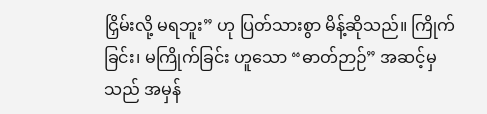ငြှိမ်းလို့ မရဘူး” ဟု ပြတ်သားစွာ မိန့်ဆိုသည်။ ကြိုက်ခြင်း၊ မကြိုက်ခြင်း ဟူသော “ဓာတ်ဉာဉ်” အဆင့်မှသည် အမှန်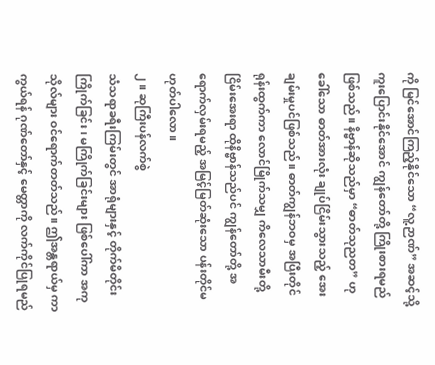ကို မြင်အောင်ကြည့်နိုင်သော “လူ့ဉာဏ်” အဆင့်သို့ ကူးပြောင်းနိုင်အောင် ကျွန်တော်တို့ ကြိုးစားရမည်ဖြစ်သည်။ နိဗ္ဗာန်ဆိုသည်မှာ “ဓာတ်သုညတ” ဟုခေါ်သော ဓာတ်အားလုံး ချုပ်ငြိမ်းသွားသည့် အေးချမ်းမှုပင်ဖြစ်သည်။ ဓာတ်ကျွန်ဘဝမှ အပြီးတိုင်ရုန်းထွက်ကာ လောင်မြိုက်သမျှ ကိလေသာမီးတို့ ငြိမ်းအေးရာ ထိုနိဗ္ဗာန်သည်ပင် ကျွန်တော်တို့ အရောက်လှမ်းရမည့် အမြင့်မြတ်ဆုံးသော ပန်းတိုင်မဟုတ်ပါလော။
၂။ ဆုကြီးပန်လက်စွဲ
သံသရာခရီးကြမ်းတွင် အာရုံများနှင့် တိုက်မိတိုင်း ကြိုက်ခြင်း၊ မကြိုက်ခြင်းများ ဖြစ်ပေါ်ကာ အကုသိုလ်များ ဝင်ရောက်တတ်သည်။ ဤအန္တရာယ်မှ ကာကွယ်ရန် ဂုဏ်တော်နှင့် မေတ္တာကို လက်ကိုင်ပြုရမည်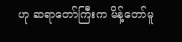ဟု ဆရာတော်ကြီးက မိန့်တော်မူ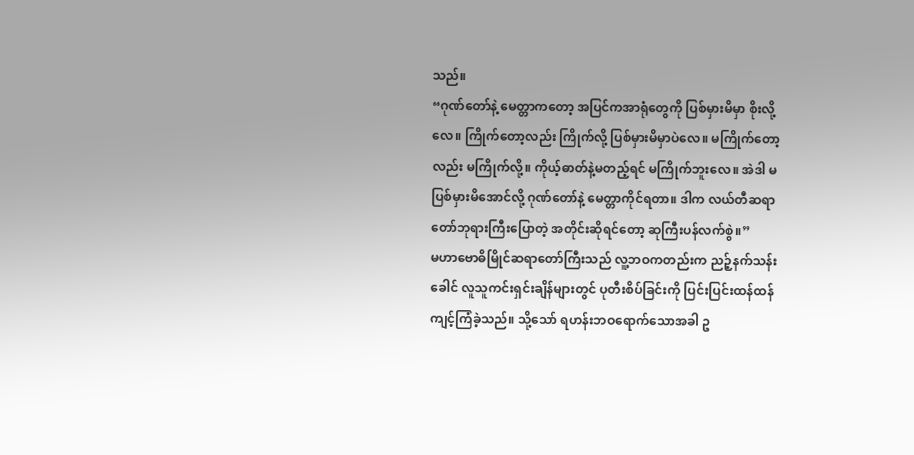သည်။
“ဂုဏ်တော်နဲ့ မေတ္တာကတော့ အပြင်ကအာရုံတွေကို ပြစ်မှားမိမှာ စိုးလို့လေ။ ကြိုက်တော့လည်း ကြိုက်လို့ ပြစ်မှားမိမှာပဲလေ။ မကြိုက်တော့လည်း မကြိုက်လို့။ ကိုယ့်ဓာတ်နဲ့မတည့်ရင် မကြိုက်ဘူးလေ။ အဲဒါ မပြစ်မှားမိအောင်လို့ ဂုဏ်တော်နဲ့ မေတ္တာကိုင်ရတာ။ ဒါက လယ်တီဆရာတော်ဘုရားကြီးပြောတဲ့ အတိုင်းဆိုရင်တော့ ဆုကြီးပန်လက်စွဲ။”
မဟာဗောဓိမြိုင်ဆရာတော်ကြီးသည် လူ့ဘဝကတည်းက ညဉ့်နက်သန်းခေါင် လူသူကင်းရှင်းချိန်များတွင် ပုတီးစိပ်ခြင်းကို ပြင်းပြင်းထန်ထန် ကျင့်ကြံခဲ့သည်။ သို့သော် ရဟန်းဘဝရောက်သောအခါ ဥ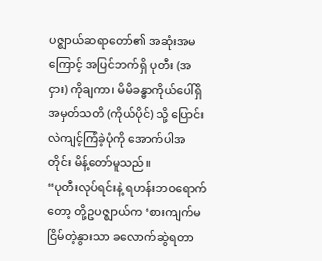ပဇ္ဈာယ်ဆရာတော်၏ အဆုံးအမကြောင့် အပြင်ဘက်ရှိ ပုတီး (အငှား) ကိုချကာ၊ မိမိခန္ဓာကိုယ်ပေါ်ရှိ အမှတ်သတိ (ကိုယ်ပိုင်) သို့ ပြောင်းလဲကျင့်ကြံခဲ့ပုံကို အောက်ပါအတိုင်း မိန့်တော်မူသည်။
“ပုတီးလုပ်ရင်းနဲ့ ရဟန်းဘဝရောက်တော့ တို့ဥပဇ္ဈာယ်က ‘စားကျက်မငြိမ်တဲ့နွားသာ ခလောက်ဆွဲရတာ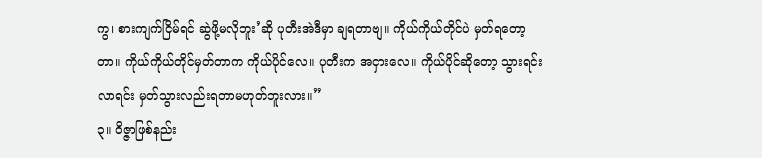ကွ၊ စားကျက်ငြိမ်ရင် ဆွဲဖို့မလိုဘူး’ဆို ပုတီးအဲဒီမှာ ချရတာဗျ။ ကိုယ်ကိုယ်တိုင်ပဲ မှတ်ရတော့တာ။ ကိုယ်ကိုယ်တိုင်မှတ်တာက ကိုယ်ပိုင်လေ။ ပုတီးက အငှားလေ။ ကိုယ်ပိုင်ဆိုတော့ သွားရင်းလာရင်း မှတ်သွားလည်းရတာမဟုတ်ဘူးလား။”
၃။ ဝိဇ္ဇာဖြစ်နည်း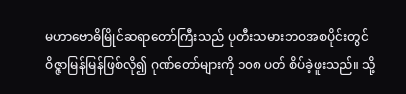မဟာဗောဓိမြိုင်ဆရာတော်ကြီးသည် ပုတီးသမားဘဝအစပိုင်းတွင် ဝိဇ္ဇာမြန်မြန်ဖြစ်လို၍ ဂုဏ်တော်များကို ၁၀၈ ပတ် စိပ်ခဲ့ဖူးသည်။ သို့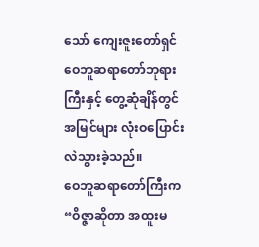သော် ကျေးဇူးတော်ရှင် ဝေဘူဆရာတော်ဘုရားကြီးနှင့် တွေ့ဆုံချိန်တွင် အမြင်များ လုံးဝပြောင်းလဲသွားခဲ့သည်။
ဝေဘူဆရာတော်ကြီးက “ဝိဇ္ဇာဆိုတာ အထူးမ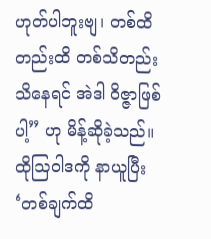ဟုတ်ပါဘူးဗျ၊ တစ်ထိတည်းထိ တစ်သိတည်းသိနေရင် အဲဒါ ဝိဇ္ဇာဖြစ်ပါ့” ဟု မိန့်ဆိုခဲ့သည်။
ထိုဩဝါဒကို နာယူပြီး ‘တစ်ချက်ထိ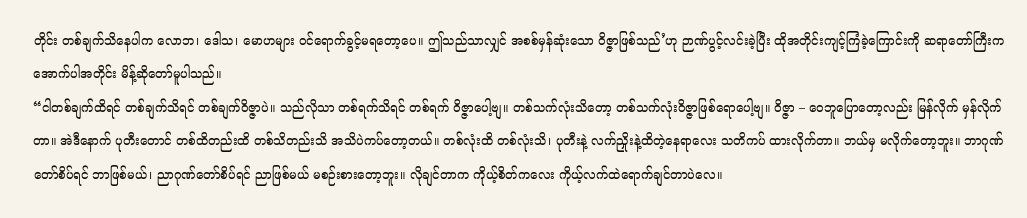တိုင်း တစ်ချက်သိနေပါက လောဘ၊ ဒေါသ၊ မောဟများ ဝင်ရောက်ခွင့်မရတော့ပေ။ ဤသည်သာလျှင် အစစ်မှန်ဆုံးသော ဝိဇ္ဇာဖြစ်သည်’ဟု ဉာဏ်ပွင့်လင်းခဲ့ပြီး ထိုအတိုင်းကျင့်ကြံခဲ့ကြောင်းကို ဆရာတော်ကြီးက အောက်ပါအတိုင်း မိန့်ဆိုတော်မူပါသည်။
“ငါတစ်ချက်ထိရင် တစ်ချက်သိရင် တစ်ချက်ဝိဇ္ဇာပဲ။ သည်လိုသာ တစ်ရက်သိရင် တစ်ရက် ဝိဇ္ဇာပေါ့ဗျ။ တစ်သက်လုံးသိတော့ တစ်သက်လုံးဝိဇ္ဇာဖြစ်ရောပေါ့ဗျ။ ဝိဇ္ဇာ – ဝေဘူပြောတော့လည်း မြန်လိုက် မှန်လိုက်တာ။ အဲဒီနောက် ပုတီးတောင် တစ်ထိတည်းထိ တစ်သိတည်းသိ အသိပဲကပ်တော့တယ်။ တစ်လုံးထိ တစ်လုံးသိ၊ ပုတီးနဲ့ လက်ညှိုးနဲ့ထိတဲ့နေရာလေး သတိကပ် ထားလိုက်တာ။ ဘယ်မှ မလိုက်တော့ဘူး။ ဘာဂုဏ်တော်စိပ်ရင် ဘာဖြစ်မယ်၊ ညာဂုဏ်တော်စိပ်ရင် ညာဖြစ်မယ် မစဉ်းစားတော့ဘူး။ လိုချင်တာက ကိုယ့်စိတ်ကလေး ကိုယ့်လက်ထဲရောက်ချင်တာပဲလေ။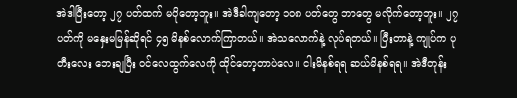အဲဒါပြီးတော့ ၂၇ ပတ်ထက် မပိုတော့ဘူး။ အဲဒီခါကျတော့ ၁၀၈ ပတ်တွေ ဘာတွေ မလိုက်တော့ဘူး။ ၂၇ ပတ်ကို မနှေးမမြန်ဆိုရင် ၄၅ မိနစ်လောက်ကြာတယ်။ အဲသလောက်နဲ့ လုပ်ရတယ်။ ပြီးတာနဲ့ ကျုပ်က ပုတီးလေး ဘေးချပြီး ဝင်လေထွက်လေကို ထိုင်တော့တာပဲလေ။ ငါးမိနစ်ရရ ဆယ်မိနစ်ရရ။ အဲဒီတုန်း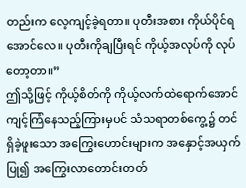တည်းက လေ့ကျင့်ခဲ့ရတာ။ ပုတီးအစား ကိုယ်ပိုင်ရအောင်လေ။ ပုတီးကိုချပြီးရင် ကိုယ့်အလုပ်ကို လုပ်တော့တာ။”
ဤသို့ဖြင့် ကိုယ့်စိတ်ကို ကိုယ့်လက်ထဲရောက်အောင် ကျင့်ကြံနေသည့်ကြားမှပင် သံသရာတစ်ကွေ့၌ တင်ရှိခဲ့ဖူးသော အကြွေးဟောင်းများက အနှောင့်အယှက်ပြု၍ အကြွေးလာတောင်းတတ်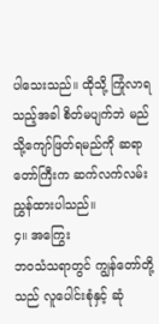ပါသေးသည်။ ထိုသို့ ကြုံလာရသည့်အခါ စိတ်မပျက်ဘဲ မည်သို့ကျော်ဖြတ်ရမည်ကို ဆရာတော်ကြီးက ဆက်လက်လမ်းညွှန်ထားပါသည်။
၄။ အကြွေး
ဘဝသံသရာတွင် ကျွန်တော်တို့သည် လူပေါင်းစုံနှင့် ဆုံ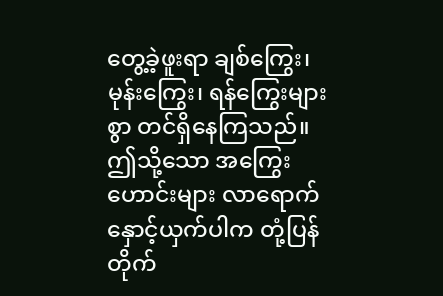တွေ့ခဲ့ဖူးရာ ချစ်ကြွေး၊ မုန်းကြွေး၊ ရန်ကြွေးများစွာ တင်ရှိနေကြသည်။ ဤသို့သော အကြွေးဟောင်းများ လာရောက်နှောင့်ယှက်ပါက တုံ့ပြန်တိုက်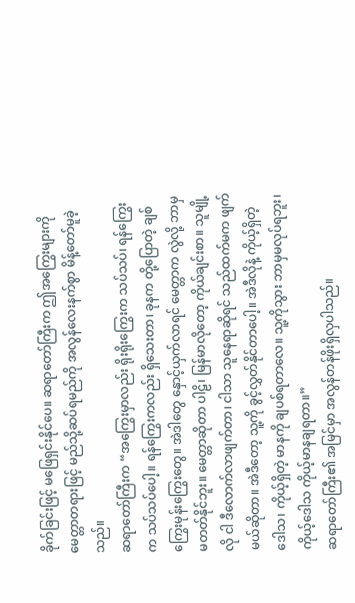ခိုက်ခြင်းဖြင့် မဖြေရှင်းနိုင်ပေ။ ဆရာတော်ကြီးက ဤအကြွေးများကို မေတ္တာတရားဖြင့် မည်သို့ဆပ်ရမည်ကို အလွန်လေးနက်စွာ မိန့်တော်မူခဲ့သည်။
ဆရာတော်ကြီးက “အကြွေးမှာလည်း ရိုးရိုးကြွေးက သပ်သပ်၊ ရန်ကြွေးက သပ်သပ်ပေါ့။ ရန်ကြွေးကလည်း ရှိသေးတာ၊ ခုနက တို့ပြောတဲ့ ချစ်ကြွေးမုန်းကြွေးတွေ။ အဲဒါတွေ နှောင့်ယှက်လာရင် မေတ္တာက လွဲလို့ ဘာမှ မတတ်နိုင်ဘူး။ မေတ္တာဆိုတာ ပါဠိ၊ မြန်မာလိုတော့ ကိုယ်ချင်းစာ။ သူမျို့လို ငါ ဒီလောက်လာဖျက်တာ၊ ငါသာ သူနေရာဆိုရင် သည်ထက်မက ဖျက်မယ်ဆိုတာ။ အဲဒီတော့ သူ့ကို ခွင့်လွှတ်နိုင်တာပေါ့။ အဲဒီလိုနဲ့ ကိုယ့်ရှိတဲ့ဒေါသ၊ ကိုယ့်ရှိတဲ့ မာနကို ချပစ်ရတာလေ။ သူ့ကိုသွား ဘာမှမလုပ်ရဘူး၊ ကိုယ့်ဒေါသ ကိုယ့်မာနချရတာ။”
ဆရာတော်ကြီး၏ အမြင်မှာ အလွန်တန်ဖိုးရှိလှပါသည်။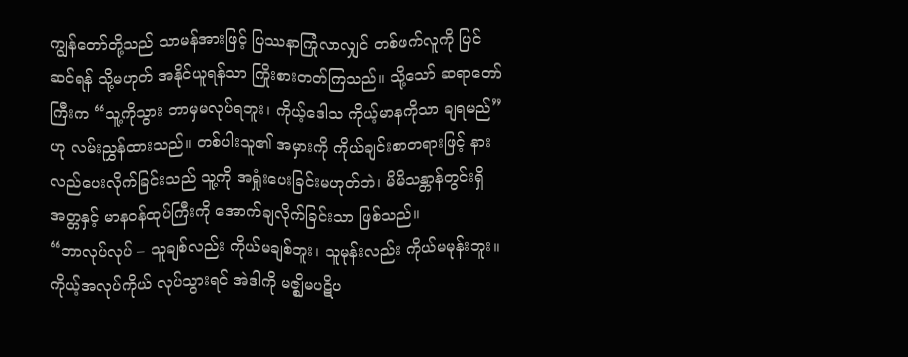ကျွန်တော်တို့သည် သာမန်အားဖြင့် ပြဿနာကြုံလာလျှင် တစ်ဖက်လူကို ပြင်ဆင်ရန် သို့မဟုတ် အနိုင်ယူရန်သာ ကြိုးစားတတ်ကြသည်။ သို့သော် ဆရာတော်ကြီးက “သူ့ကိုသွား ဘာမှမလုပ်ရဘူး၊ ကိုယ့်ဒေါသ ကိုယ့်မာနကိုသာ ချရမည်” ဟု လမ်းညွှန်ထားသည်။ တစ်ပါးသူ၏ အမှားကို ကိုယ်ချင်းစာတရားဖြင့် နားလည်ပေးလိုက်ခြင်းသည် သူ့ကို အရှုံးပေးခြင်းမဟုတ်ဘဲ၊ မိမိသန္တာန်တွင်းရှိ အတ္တနှင့် မာနဝန်ထုပ်ကြီးကို အောက်ချလိုက်ခြင်းသာ ဖြစ်သည်။
“ဘာလုပ်လုပ် – သူချစ်လည်း ကိုယ်မချစ်ဘူး၊ သူမုန်းလည်း ကိုယ်မမုန်းဘူး။ ကိုယ့်အလုပ်ကိုယ် လုပ်သွားရင် အဲဒါကို မဇ္ဈိမပဋိပ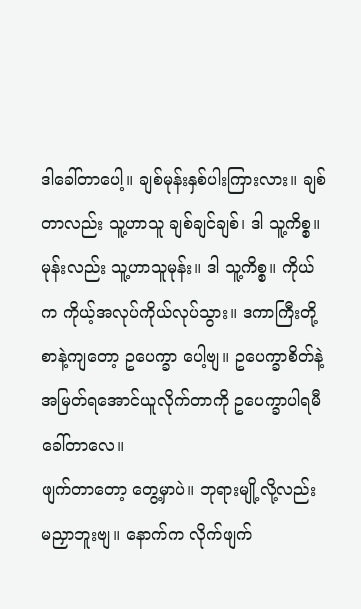ဒါခေါ်တာပေါ့။ ချစ်မုန်းနှစ်ပါးကြားလား။ ချစ်တာလည်း သူ့ဟာသူ ချစ်ချင်ချစ်၊ ဒါ သူ့ကိစ္စ။ မုန်းလည်း သူ့ဟာသူမုန်း။ ဒါ သူ့ကိစ္စ။ ကိုယ်က ကိုယ့်အလုပ်ကိုယ်လုပ်သွား။ ဒကာကြီးတို့ စာနဲ့ကျတော့ ဥပေက္ခာ ပေါ့ဗျ။ ဥပေက္ခာစိတ်နဲ့ အမြတ်ရအောင်ယူလိုက်တာကို ဥပေက္ခာပါရမီခေါ်တာလေ။
ဖျက်တာတော့ တွေ့မှာပဲ။ ဘုရားမျို့လို့လည်း မညှာဘူးဗျ။ နောက်က လိုက်ဖျက်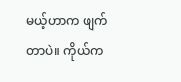မယ့်ဟာက ဖျက်တာပဲ။ ကိုယ်က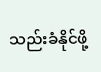သည်းခံနိုင်ဖို့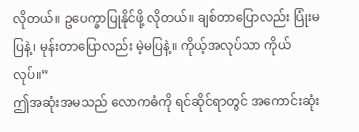လိုတယ်။ ဥပေက္ခာပြုနိုင်ဖို့ လိုတယ်။ ချစ်တာပြောလည်း ပြုံးမပြနဲ့၊ မုန်းတာပြောလည်း မဲ့မပြနဲ့။ ကိုယ့်အလုပ်သာ ကိုယ်လုပ်။”
ဤအဆုံးအမသည် လောကဓံကို ရင်ဆိုင်ရာတွင် အကောင်းဆုံး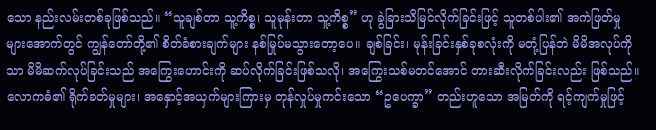သော နည်းလမ်းတစ်ခုဖြစ်သည်။ “သူချစ်တာ သူ့ကိစ္စ၊ သူမုန်းတာ သူ့ကိစ္စ” ဟု ခွဲခြားသိမြင်လိုက်ခြင်းဖြင့် သူတစ်ပါး၏ အကဲဖြတ်မှုများအောက်တွင် ကျွန်တော်တို့၏ စိတ်ခံစားချက်များ နစ်မြုပ်မသွားတော့ပေ။ ချစ်ခြင်း၊ မုန်းခြင်းနှစ်ခုစလုံးကို မတုံ့ပြန်ဘဲ မိမိအလုပ်ကိုသာ မိမိဆက်လုပ်ခြင်းသည် အကြွေးဟောင်းကို ဆပ်လိုက်ခြင်းဖြစ်သလို၊ အကြွေးသစ်မတင်အောင် တားဆီးလိုက်ခြင်းလည်း ဖြစ်သည်။ လောကဓံ၏ ရိုက်ခတ်မှုများ၊ အနှောင့်အယှက်များကြားမှ တုန်လှုပ်မှုကင်းသော “ဥပေက္ခာ” တည်းဟူသော အမြတ်ကို ရင့်ကျက်မှုဖြင့်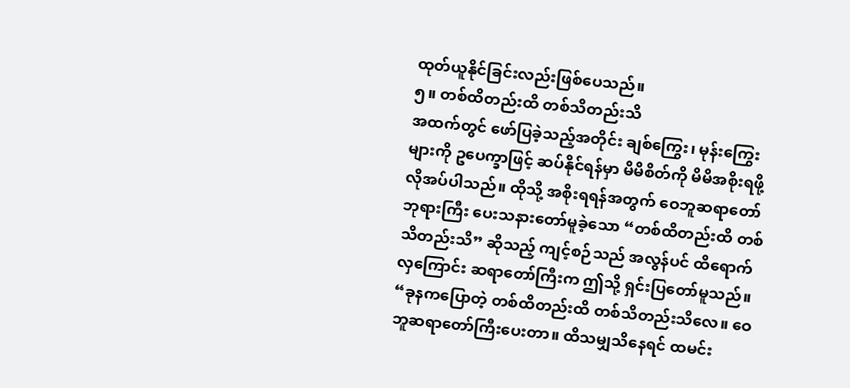ထုတ်ယူနိုင်ခြင်းလည်းဖြစ်ပေသည်။
၅။ တစ်ထိတည်းထိ တစ်သိတည်းသိ
အထက်တွင် ဖော်ပြခဲ့သည့်အတိုင်း ချစ်ကြွေး၊ မုန်းကြွေးများကို ဥပေက္ခာဖြင့် ဆပ်နိုင်ရန်မှာ မိမိစိတ်ကို မိမိအစိုးရဖို့ လိုအပ်ပါသည်။ ထိုသို့ အစိုးရရန်အတွက် ဝေဘူဆရာတော်ဘုရားကြီး ပေးသနားတော်မူခဲ့သော “တစ်ထိတည်းထိ တစ်သိတည်းသိ” ဆိုသည့် ကျင့်စဉ်သည် အလွန်ပင် ထိရောက်လှကြောင်း ဆရာတော်ကြီးက ဤသို့ ရှင်းပြတော်မူသည်။
“ခုနကပြောတဲ့ တစ်ထိတည်းထိ တစ်သိတည်းသိလေ။ ဝေဘူဆရာတော်ကြီးပေးတာ။ ထိသမျှသိနေရင် ထမင်း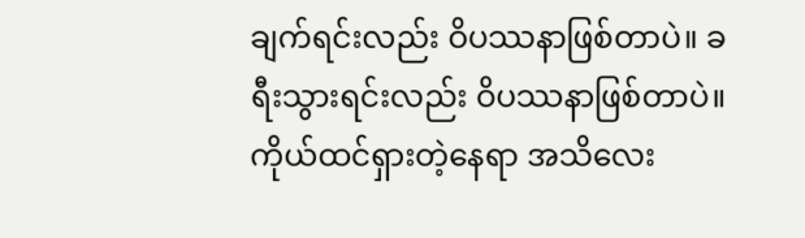ချက်ရင်းလည်း ဝိပဿနာဖြစ်တာပဲ။ ခရီးသွားရင်းလည်း ဝိပဿနာဖြစ်တာပဲ။ ကိုယ်ထင်ရှားတဲ့နေရာ အသိလေး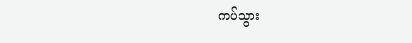ကပ်သွား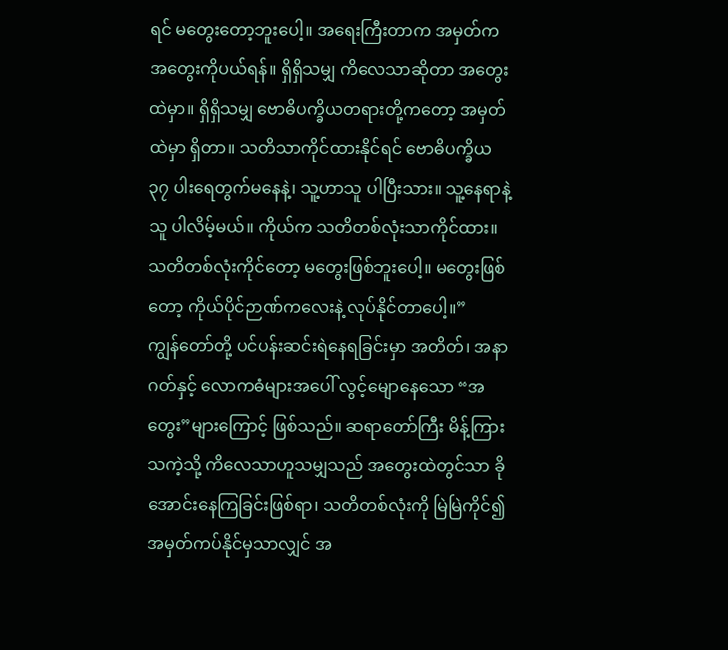ရင် မတွေးတော့ဘူးပေါ့။ အရေးကြီးတာက အမှတ်က အတွေးကိုပယ်ရန်။ ရှိရှိသမျှ ကိလေသာဆိုတာ အတွေးထဲမှာ။ ရှိရှိသမျှ ဗောဓိပက္ခိယတရားတို့ကတော့ အမှတ်ထဲမှာ ရှိတာ။ သတိသာကိုင်ထားနိုင်ရင် ဗောဓိပက္ခိယ ၃၇ ပါးရေတွက်မနေနဲ့၊ သူ့ဟာသူ ပါပြီးသား။ သူ့နေရာနဲ့သူ ပါလိမ့်မယ်။ ကိုယ်က သတိတစ်လုံးသာကိုင်ထား။ သတိတစ်လုံးကိုင်တော့ မတွေးဖြစ်ဘူးပေါ့။ မတွေးဖြစ်တော့ ကိုယ်ပိုင်ဉာဏ်ကလေးနဲ့ လုပ်နိုင်တာပေါ့။”
ကျွန်တော်တို့ ပင်ပန်းဆင်းရဲနေရခြင်းမှာ အတိတ်၊ အနာဂတ်နှင့် လောကဓံများအပေါ် လွင့်မျောနေသော “အတွေး”များကြောင့် ဖြစ်သည်။ ဆရာတော်ကြီး မိန့်ကြားသကဲ့သို့ ကိလေသာဟူသမျှသည် အတွေးထဲတွင်သာ ခိုအောင်းနေကြခြင်းဖြစ်ရာ၊ သတိတစ်လုံးကို မြဲမြဲကိုင်၍ အမှတ်ကပ်နိုင်မှသာလျှင် အ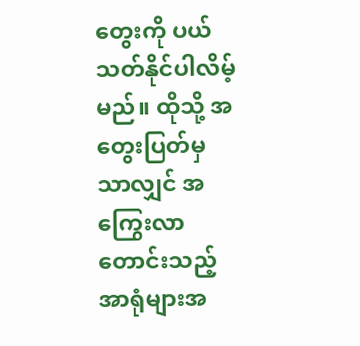တွေးကို ပယ်သတ်နိုင်ပါလိမ့်မည်။ ထိုသို့ အတွေးပြတ်မှသာလျှင် အကြွေးလာတောင်းသည့် အာရုံများအ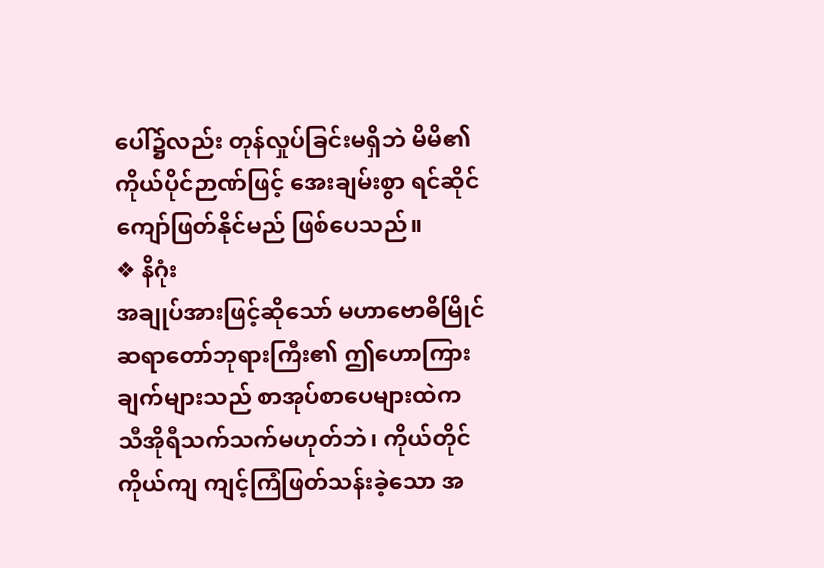ပေါ်၌လည်း တုန်လှုပ်ခြင်းမရှိဘဲ မိမိ၏ ကိုယ်ပိုင်ဉာဏ်ဖြင့် အေးချမ်းစွာ ရင်ဆိုင်ကျော်ဖြတ်နိုင်မည် ဖြစ်ပေသည်။
❖ နိဂုံး
အချုပ်အားဖြင့်ဆိုသော် မဟာဗောဓိမြိုင်ဆရာတော်ဘုရားကြီး၏ ဤဟောကြားချက်များသည် စာအုပ်စာပေများထဲက သီအိုရီသက်သက်မဟုတ်ဘဲ၊ ကိုယ်တိုင်ကိုယ်ကျ ကျင့်ကြံဖြတ်သန်းခဲ့သော အ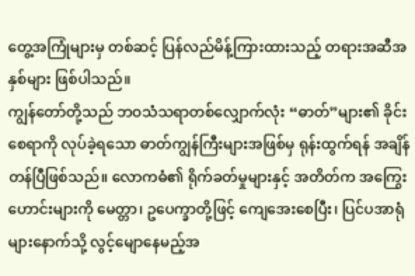တွေ့အကြုံများမှ တစ်ဆင့် ပြန်လည်မိန့်ကြားထားသည့် တရားအဆီအနှစ်များ ဖြစ်ပါသည်။
ကျွန်တော်တို့သည် ဘဝသံသရာတစ်လျှောက်လုံး “ဓာတ်”များ၏ ခိုင်းစေရာကို လုပ်ခဲ့ရသော ဓာတ်ကျွန်ကြီးများအဖြစ်မှ ရုန်းထွက်ရန် အချိန်တန်ပြီဖြစ်သည်။ လောကဓံ၏ ရိုက်ခတ်မှုများနှင့် အတိတ်က အကြွေးဟောင်းများကို မေတ္တာ၊ ဥပေက္ခာတို့ဖြင့် ကျေအေးစေပြီး၊ ပြင်ပအာရုံများနောက်သို့ လွင့်မျောနေမည့်အ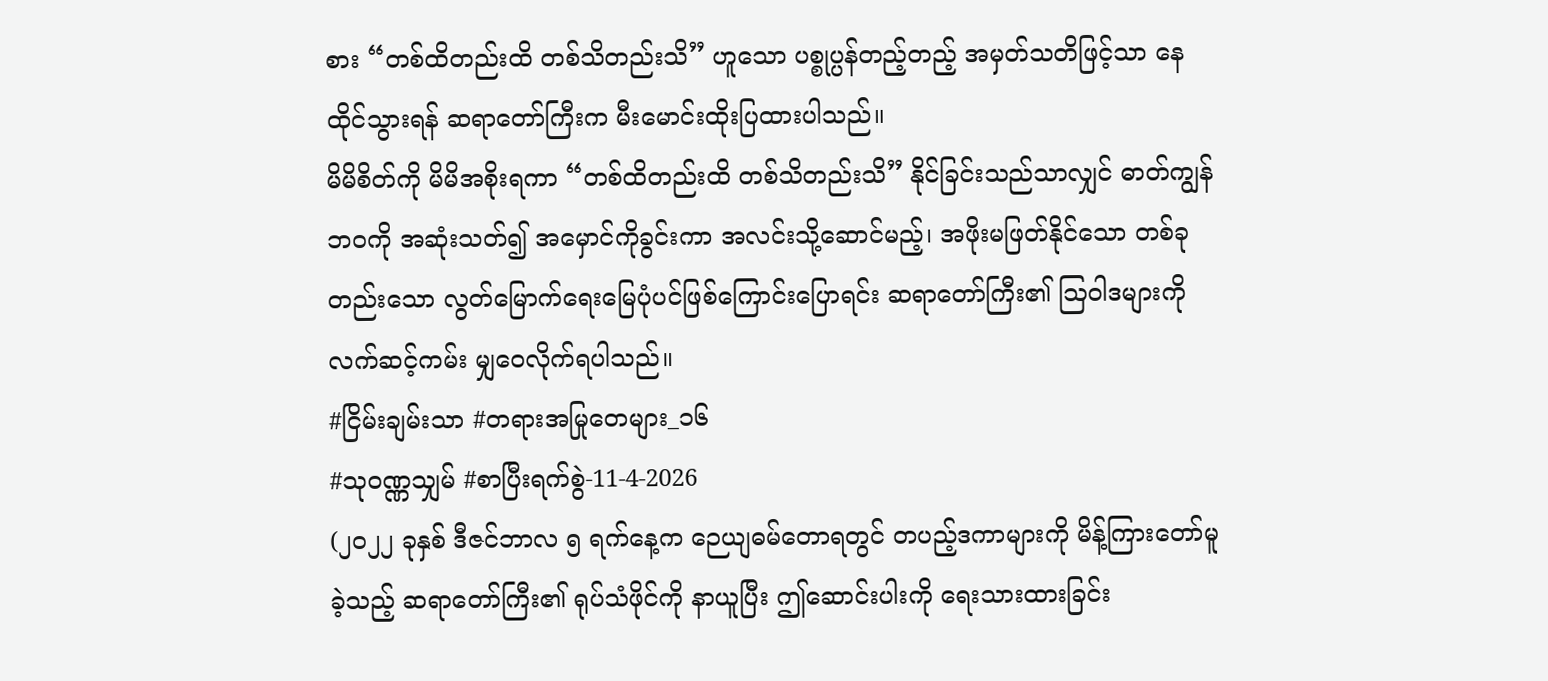စား “တစ်ထိတည်းထိ တစ်သိတည်းသိ” ဟူသော ပစ္စုပ္ပန်တည့်တည့် အမှတ်သတိဖြင့်သာ နေထိုင်သွားရန် ဆရာတော်ကြီးက မီးမောင်းထိုးပြထားပါသည်။
မိမိစိတ်ကို မိမိအစိုးရကာ “တစ်ထိတည်းထိ တစ်သိတည်းသိ” နိုင်ခြင်းသည်သာလျှင် ဓာတ်ကျွန်ဘဝကို အဆုံးသတ်၍ အမှောင်ကိုခွင်းကာ အလင်းသို့ဆောင်မည့်၊ အဖိုးမဖြတ်နိုင်သော တစ်ခုတည်းသော လွတ်မြောက်ရေးမြေပုံပင်ဖြစ်ကြောင်းပြောရင်း ဆရာတော်ကြီး၏ ဩဝါဒများကို လက်ဆင့်ကမ်း မျှဝေလိုက်ရပါသည်။
#ငြိမ်းချမ်းသာ #တရားအမြုတေများ_၁၆
#သုဝဏ္ဏသျှမ် #စာပြီးရက်စွဲ-11-4-2026
(၂၀၂၂ ခုနှစ် ဒီဇင်ဘာလ ၅ ရက်နေ့က ဉေယျဓမ်တောရတွင် တပည့်ဒကာများကို မိန့်ကြားတော်မူခဲ့သည့် ဆရာတော်ကြီး၏ ရုပ်သံဖိုင်ကို နာယူပြီး ဤဆောင်းပါးကို ရေးသားထားခြင်း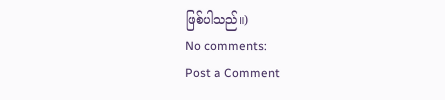ဖြစ်ပါသည်။)
No comments:
Post a Comment